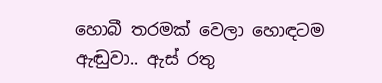හොබී තරමක් වෙලා හොඳටම ඇඬුවා.. ඇස් රතු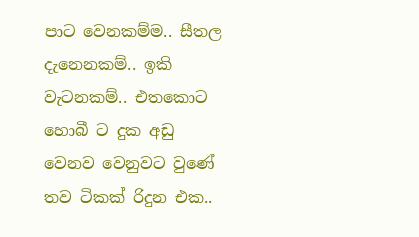පාට වෙනකම්ම.. සීතල දැනෙනකම්.. ඉකි වැටනකම්.. එතකොට හොබී ට දුක අඩු වෙනව වෙනුවට වුණේ තව ටිකක් රිදුන එක..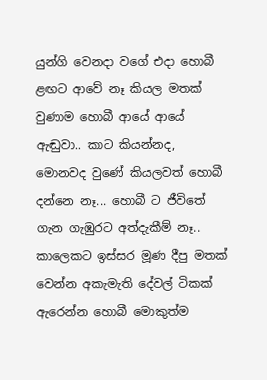යුන්ගි වෙනදා වගේ එදා හොබී ළඟට ආවේ නෑ කියල මතක් වුණාම හොබී ආයේ ආයේ ඇඬුවා.. කාට කියන්නද, මොනවද වුණේ කියලවත් හොබී දන්නෙ නෑ... හොබී ට ජීවිතේ ගැන ගැඹුරට අත්දැකීම් නෑ.. කාලෙකට ඉස්සර මූණ දීපු මතක් වෙන්න අකැමැති දේවල් ටිකක් ඇරෙන්න හොබී මොකුත්ම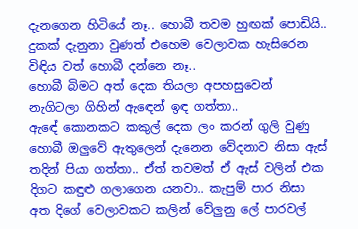දැනගෙන හිටියේ නෑ.. හොබී තවම හුඟක් පොඩියි.. දුකක් දැනුනා වුණත් එහෙම වෙලාවක හැසිරෙන විඳිය වත් හොබී දන්නෙ නෑ..
හොබී බිමට අත් දෙක තියලා අපහසුවෙන් නැගිටලා ගිහින් ඇඳෙන් ඉඳ ගත්තා..
ඇඳේ කොනකට කකුල් දෙක ලං කරන් ගුලි වුණු හොබී ඔලුවේ ඇතුලෙන් දැනෙන වේදනාව නිසා ඇස් තදින් පියා ගත්තා.. ඒත් තවමත් ඒ ඇස් වලින් එක දිගට කඳුළු ගලාගෙන යනවා.. කැපුම් පාර නිසා අත දිගේ වෙලාවකට කලින් වේලුනු ලේ පාරවල්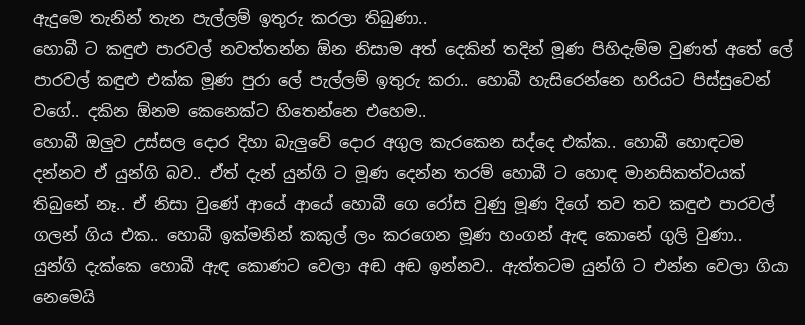ඇදුමෙ තැනින් තැන පැල්ලම් ඉතුරු කරලා තිබුණා..
හොබී ට කඳුළු පාරවල් නවත්තන්න ඕන නිසාම අත් දෙකින් තදින් මූණ පිහිදැම්ම වුණත් අතේ ලේ පාරවල් කඳුළු එක්ක මූණ පුරා ලේ පැල්ලම් ඉතුරු කරා.. හොබී හැසිරෙන්නෙ හරියට පිස්සුවෙන් වගේ.. දකින ඕනම කෙනෙක්ට හිතෙන්නෙ එහෙම..
හොබී ඔලුව උස්සල දොර දිහා බැලුවේ දොර අගුල කැරකෙන සද්දෙ එක්ක.. හොබී හොඳටම දන්නව ඒ යුන්ගි බව.. ඒත් දැන් යුන්ගි ට මූණ දෙන්න තරම් හොබී ට හොඳ මානසිකත්වයක් තිබුනේ නෑ.. ඒ නිසා වුණේ ආයේ ආයේ හොබී ගෙ රෝස වුණු මූණ දිගේ තව තව කඳුළු පාරවල් ගලන් ගිය එක.. හොබී ඉක්මනින් කකුල් ලං කරගෙන මූණ හංගන් ඇඳ කොනේ ගුලි වුණා..
යුන්ගි දැක්කෙ හොබී ඇඳ කොණට වෙලා අඬ අඬ ඉන්නව.. ඇත්තටම යුන්ගි ට එන්න වෙලා ගියා නෙමෙයි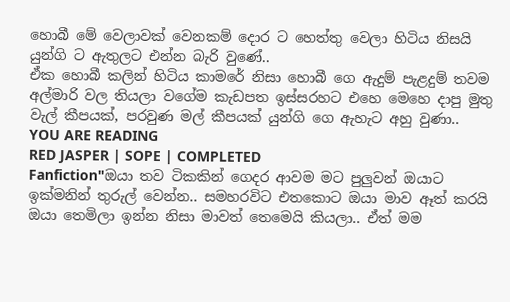හොබී මේ වෙලාවක් වෙනකම් දොර ට හෙත්තු වෙලා හිටිය නිසයි යුන්ගි ට ඇතුලට එන්න බැරි වුණේ..
ඒක හොබී කලින් හිටිය කාමරේ නිසා හොබී ගෙ ඇදුම් පැළදුම් තවම අල්මාරි වල තියලා වගේම කැඩපත ඉස්සරහට එහෙ මෙහෙ දාපු මුතු වැල් කීපයක්, පරවුණ මල් කීපයක් යුන්ගි ගෙ ඇහැට අහු වුණා..
YOU ARE READING
RED JASPER | SOPE | COMPLETED
Fanfiction"ඔයා තව ටිකකින් ගෙදර ආවම මට පුලුවන් ඔයාට ඉක්මනින් තුරුල් වෙන්න.. සමහරවිට එතකොට ඔයා මාව ඈත් කරයි ඔයා තෙමිලා ඉන්න නිසා මාවත් තෙමෙයි කියලා.. ඒත් මම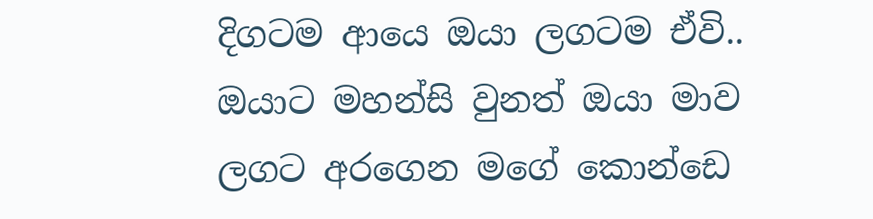දිගටම ආයෙ ඔයා ලගටම ඒවි.. ඔයාට මහන්සි වුනත් ඔයා මාව ලගට අරගෙන මගේ කොන්ඩෙ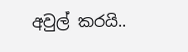අවුල් කරයි..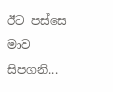ඊට පස්සෙ මාව සිපගනි...